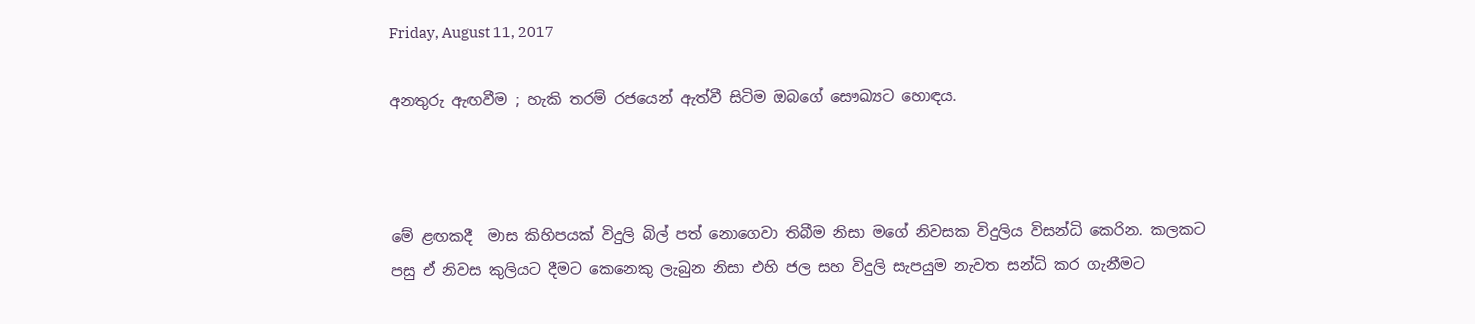Friday, August 11, 2017

අනතුරු ඇඟවීම ; හැකි තරම් රජයෙන් ඇත්වී සිටිම ඔබගේ සෞඛ්‍යට හොඳය.



මේ ළඟකදී  මාස කිහිපයක් විදුලි බිල් පත් නොගෙවා තිබීම නිසා මගේ නිවසක විදුලිය විසන්ධි කෙරින. කලකට පසු ඒ නිවස කුලියට දීමට කෙනෙකු ලැබුන නිසා එහි ජල සහ විදුලි සැපයුම නැවත සන්ධි කර ගැනීමට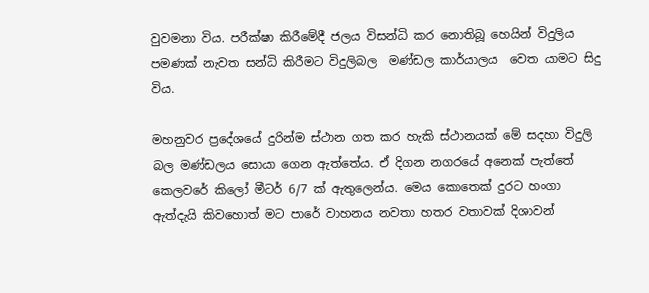වුවමනා විය. පරීක්ෂා කිරීමේදී ජලය විසන්ධි කර නොතිබූ හෙයින් විදුලිය පමණක් නැවත සන්ධි කිරීමට විදුලිබල  මණ්ඩල කාර්යාලය  වෙත යාමට සිදු විය.

මහනුවර ප්‍රදේශයේ දුරින්ම ස්ථාන ගත කර හැකි ස්ථානයක් මේ සදහා විදුලි බල මණ්ඩලය සොයා ගෙන ඇත්තේය. ඒ දිගන නගරයේ අනෙක් පැත්තේ කෙලවරේ කිලෝ මීටර් 6/7 ක් ඇතුලෙන්ය. මෙය කොතෙක් දුරට හංගා ඇත්දැයි කිවහොත් මට පාරේ වාහනය නවතා හතර වතාවක් දිශාවන්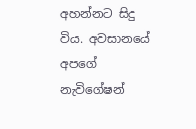අහන්නට සිදු විය. අවසානයේ අපගේ නැවිගේෂන්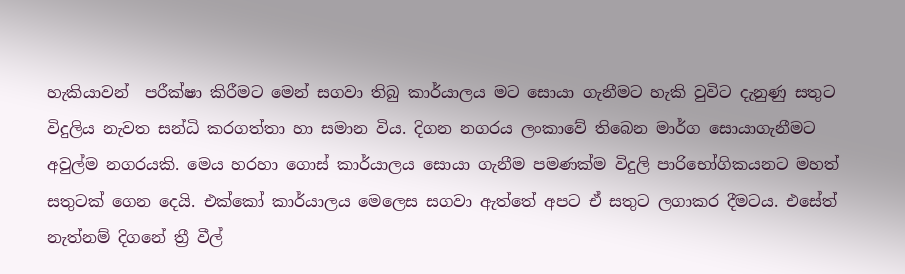හැකියාවන්  පරීක්ෂා කිරීමට මෙන් සගවා තිබු කාර්යාලය මට සොයා ගැනීමට හැකි වුවිට දැනුණු සතුට විදුලිය නැවත සන්ධි කරගත්තා හා සමාන විය. දිගන නගරය ලංකාවේ තිබෙන මාර්ග සොයාගැනීමට අවුල්ම නගරයකි. මෙය හරහා ගොස් කාර්යාලය සොයා ගැනීම පමණක්ම විදුලි පාරිභෝගිකයනට මහත් සතුටක් ගෙන දෙයි. එක්කෝ කාර්යාලය මෙලෙස සගවා ඇත්තේ අපට ඒ සතුට ලගාකර දීමටය. එසේත් නැත්නම් දිගනේ ත්‍රී වීල්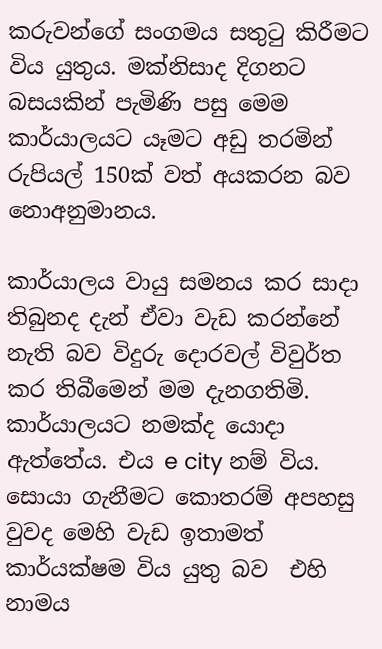කරුවන්ගේ සංගමය සතුටු කිරීමට විය යුතුය. මක්නිසාද දිගනට බසයකින් පැමිණි පසු මෙම කාර්යාලයට යෑමට අඩු තරමින් රුපියල් 150ක් වත් අයකරන බව නොඅනුමානය.

කාර්යාලය වායු සමනය කර සාදා තිබුනද දැන් ඒවා වැඩ කරන්නේ නැති බව විදුරු දොරවල් විවුර්ත කර තිබීමෙන් මම දැනගතිමි. කාර්යාලයට නමක්ද යොදා ඇත්තේය. එය e city නම් විය. සොයා ගැනීමට කොතරම් අපහසු වුවද මෙහි වැඩ ඉතාමත් කාර්යක්ෂම විය යුතු බව  එහි නාමය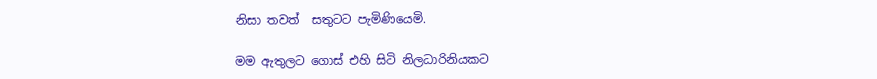නිසා තවත්  සතුටට පැමිණියෙමි.

මම ඇතුලට ගොස් එහි සිටි නිලධාරිනියකට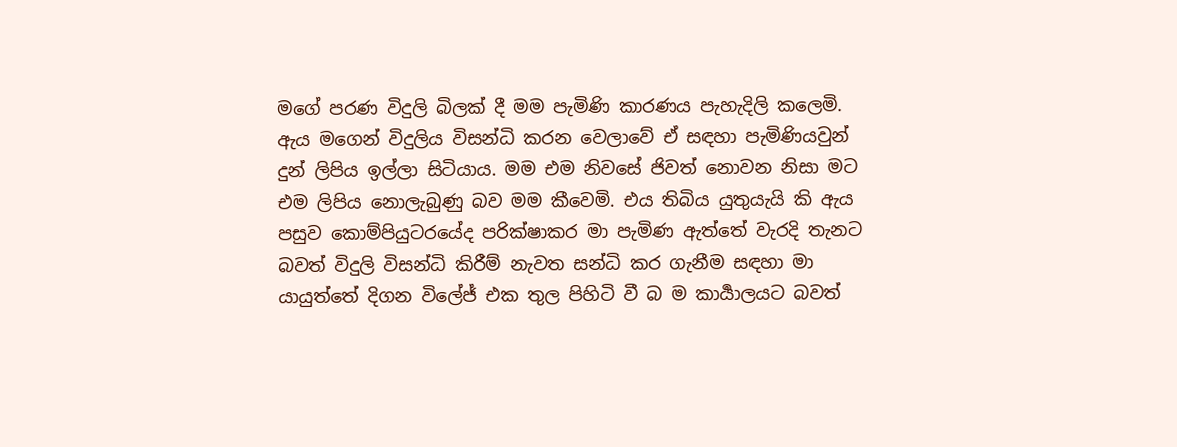මගේ පරණ විදුලි බිලක් දී මම පැමිණි කාරණය පැහැදිලි කලෙමි. ඇය මගෙන් විදුලිය විසන්ධි කරන වෙලාවේ ඒ සඳහා පැමිණියවුන් දුන් ලිපිය ඉල්ලා සිටියාය. මම එම නිවසේ ජිවත් නොවන නිසා මට එම ලිපිය නොලැබුණු බව මම කීවෙමි. එය තිබිය යුතුයැයි කි ඇය පසුව කොම්පියුටරයේද පරික්ෂාකර මා පැමිණ ඇත්තේ වැරදි තැනට බවත් විදුලි විසන්ධි කිරීම් නැවත සන්ධි කර ගැනීම සඳහා මා යායුත්තේ දිගන විලේජ් එක තුල පිහිටි වී බ ම කාර්‍යාලයට බවත්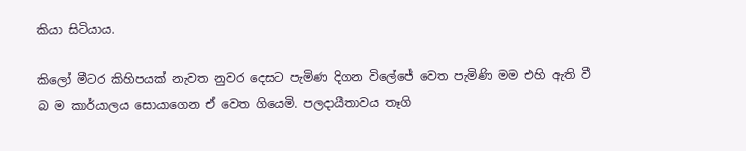කියා සිටියාය.

කිලෝ මීටර කිහිපයක් නැවත නුවර දෙසට පැමිණ දිගන විලේජේ වෙත පැමිණි මම එහි ඇති වී බ ම කාර්යාලය සොයාගෙන ඒ වෙත ගියෙමි. පලදායීතාවය තෑගි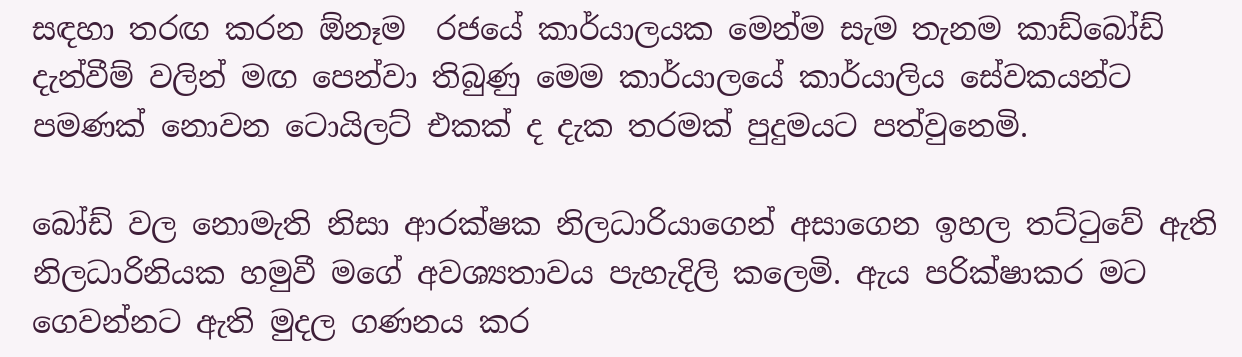සඳහා තරඟ කරන ඕනෑම  රජයේ කාර්යාලයක මෙන්ම සැම තැනම කාඩ්බෝඩ් දැන්වීම් වලින් මඟ පෙන්වා තිබුණු මෙම කාර්යාලයේ කාර්යාලිය සේවකයන්ට පමණක් නොවන ටොයිලට් එකක් ද දැක තරමක් පුදුමයට පත්වුනෙමි.

බෝඩ් වල නොමැති නිසා ආරක්ෂක නිලධාරියාගෙන් අසාගෙන ඉහල තට්ටුවේ ඇති නිලධාරිනියක හමුවී මගේ අවශ්‍යතාවය පැහැදිලි කලෙමි. ඇය පරික්ෂාකර මට ගෙවන්නට ඇති මුදල ගණනය කර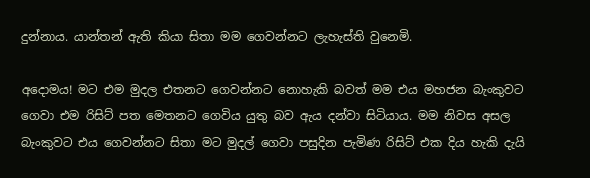දුන්නාය. යාන්තන් ඇති කියා සිතා මම ගෙවන්නට ලැහැස්ති වුනෙමි.

අදොමය! මට එම මුදල එතනට ගෙවන්නට නොහැකි බවත් මම එය මහජන බැංකුවට ගෙවා එම රිසිට් පත මෙතනට ගෙවිය යුතු බව ඇය දන්වා සිටියාය. මම නිවස අසල බැංකුවට එය ගෙවන්නට සිතා මට මුදල් ගෙවා පසුදින පැමිණ රිසිට් එක දිය හැකි දැයි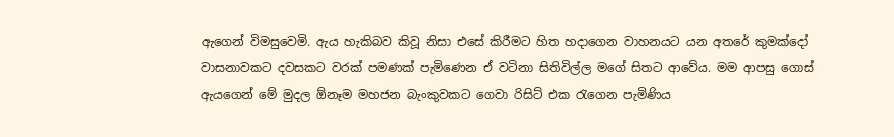ඇගෙන් විමසුවෙමි. ඇය හැකිබව කිවූ නිසා එසේ කිරීමට හිත හදාගෙන වාහනයට යන අතරේ කුමක්දෝ වාසනාවකට දවසකට වරක් පමණක් පැමිණෙන ඒ වටිනා සිතිවිල්ල මගේ සිතට ආවේය. මම ආපසු ගොස් ඇයගෙන් මේ මුදල ඕනෑම මහජන බැංකුවකට ගෙවා රිසිට් එක රැගෙන පැමිණිය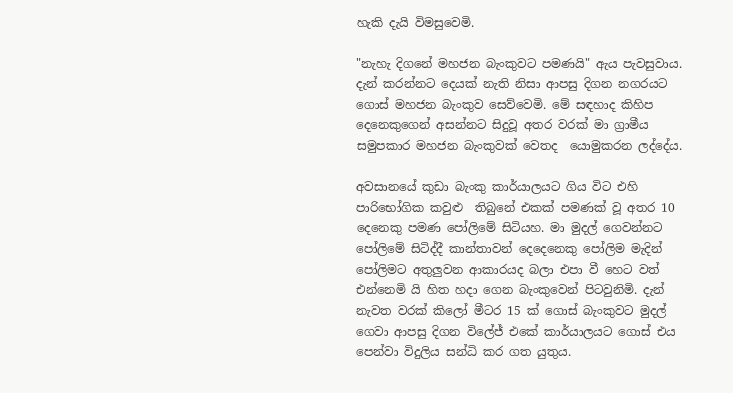හැකි දැයි විමසුවෙමි.

"නැහැ දිගනේ මහජන බැංකුවට පමණයි" ඇය පැවසුවාය. දැන් කරන්නට දෙයක් නැති නිසා ආපසු දිගන නගරයට ගොස් මහජන බැංකුව සෙව්වෙමි. මේ සඳහාද කිහිප දෙනෙකුගෙන් අසන්නට සිදුවූ අතර වරක් මා ග්‍රාමීය සමුපකාර මහජන බැංකුවක් වෙතද  යොමුකරන ලද්දේය.

අවසානයේ කුඩා බැංකු කාර්යාලයට ගිය විට එහි පාරිභෝගික කවුළු  තිබුනේ එකක් පමණක් වූ අතර 10 දෙනෙකු පමණ පෝලිමේ සිටියහ. මා මුදල් ගෙවන්නට පෝලිමේ සිටිද්දී කාන්තාවන් දෙදෙනෙකු පෝලිම මැදින් පෝලිමට අතුලුවන ආකාරයද බලා එපා වී හෙට වත් එන්නෙමි යි හිත හදා ගෙන බැංකුවෙන් පිටවුනිමි. දැන් නැවත වරක් කිලෝ මීටර 15 ක් ගොස් බැංකුවට මුදල් ගෙවා ආපසු දිගන විලේජ් එකේ කාර්යාලයට ගොස් එය පෙන්වා විදුලිය සන්ධි කර ගත යුතුය.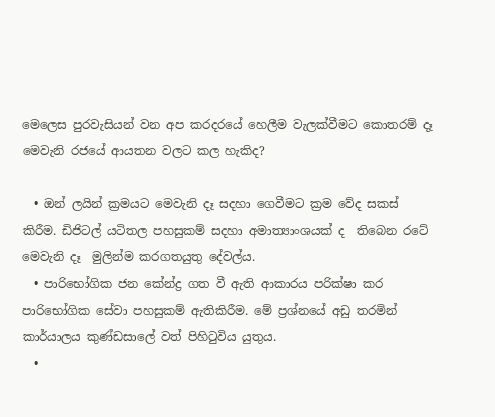මෙලෙස පුරවැසියන් වන අප කරදරයේ හෙලීම වැලක්වීමට කොතරම් දෑ මෙවැනි රජයේ ආයතන වලට කල හැකිද?

  • ඔන් ලයින් ක්‍රමයට මෙවැනි දෑ සදහා ගෙවීමට ක්‍රම වේද සකස් කිරීම. ඩිජිටල් යටිතල පහසුකම් සදහා අමාත්‍යාංශයක් ද  තිබෙන රටේ මෙවැනි දෑ  මුලින්ම කරගතයුතු දේවල්ය.
  • පාරිභෝගික ජන කේන්ද්‍ර ගත වී ඇති ආකාරය පරික්ෂා කර පාරිභෝගික සේවා පහසුකම් ඇතිකිරීම. මේ ප්‍රශ්නයේ අඩු තරමින් කාර්යාලය කුණ්ඩසාලේ වත් පිහිටුවිය යුතුය.
  •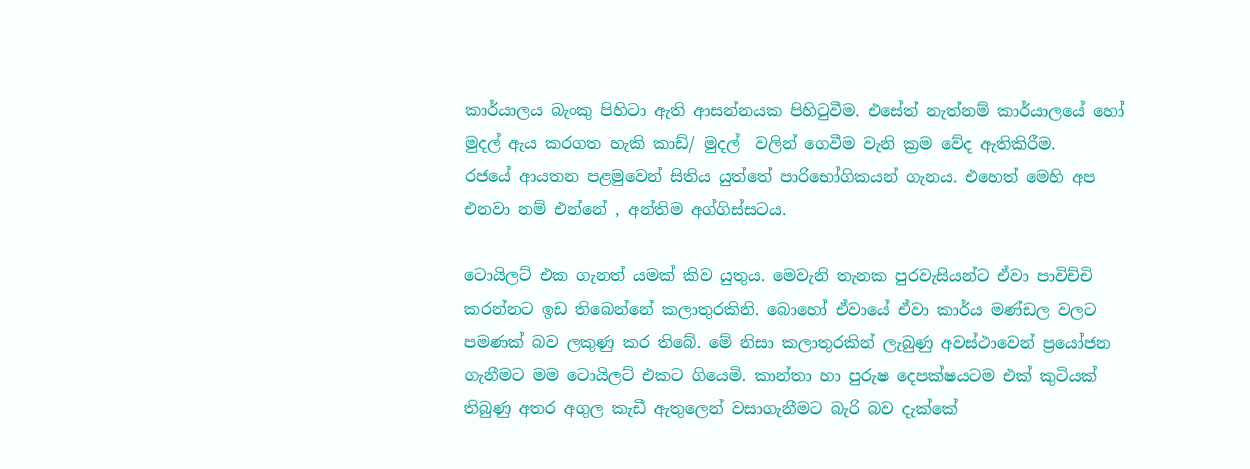කාර්යාලය බැංකු පිහිටා ඇති ආසන්නයක පිහිටුවීම. එසේත් නැත්නම් කාර්යාලයේ හෝ මුදල් ඇය කරගත හැකි කාඩ්/ මුදල්  වලින් ගෙවීම වැනි ක්‍රම වේද ඇතිකිරීම.
රජයේ ආයතන පළමුවෙන් සිතිය යුත්තේ පාරිභෝගිකයන් ගැනය. එහෙත් මෙහි අප එනවා නම් එන්නේ , අන්තිම අග්ගිස්සටය.

ටොයිලට් එක ගැනත් යමක් කිව යුතුය. මෙවැනි තැනක පුරවැසියන්ට ඒවා පාවිච්චි කරන්නට ඉඩ තිබෙන්නේ කලාතුරකිනි. බොහෝ ඒවායේ ඒවා කාර්ය මණ්ඩල වලට පමණක් බව ලකුණු කර තිබේ. මේ නිසා කලාතුරකින් ලැබුණු අවස්ථාවෙන් ප්‍රයෝජන ගැනීමට මම ටොයිලට් එකට ගියෙමි. කාන්තා හා පුරුෂ දෙපක්ෂයටම එක් කුටියක් තිබුණු අතර අගුල කැඩී ඇතුලෙන් වසාගැනීමට බැරි බව දැක්කේ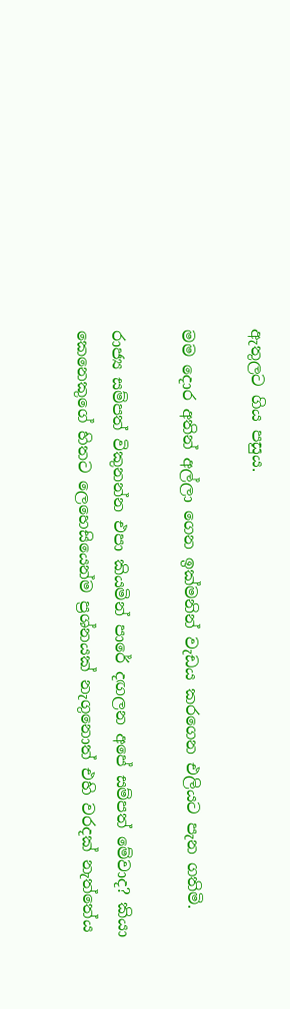ඇතුලට ගිය පසුය.

මම දොර අතින් අල්ලා ගෙන ඉක්මනින් වැඩය කරගෙන එලියට පැන ගතිමි.

රාජ්‍ය සම්පත් විකුනන්න එපා කියමින් පාරේ දඟලන අපේ සම්පත් මේවාද? කියා කෙනෙකුගේ හිතට ලෙහෙසියෙන්ම ප්‍රශ්නයක් නැගුනොත් එහි වරදක් නැත්තේය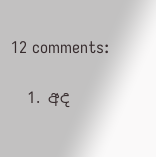12 comments:

  1. අද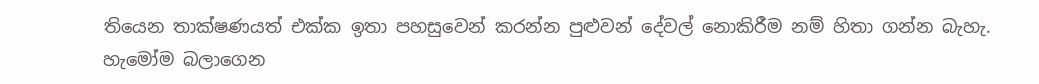තියෙන තාක්ෂණයත් එක්ක ඉතා පහසුවෙන් කරන්න පුළුවන් දේවල් නොකිරීම නම් හිතා ගන්න බැහැ. හැමෝම බලාගෙන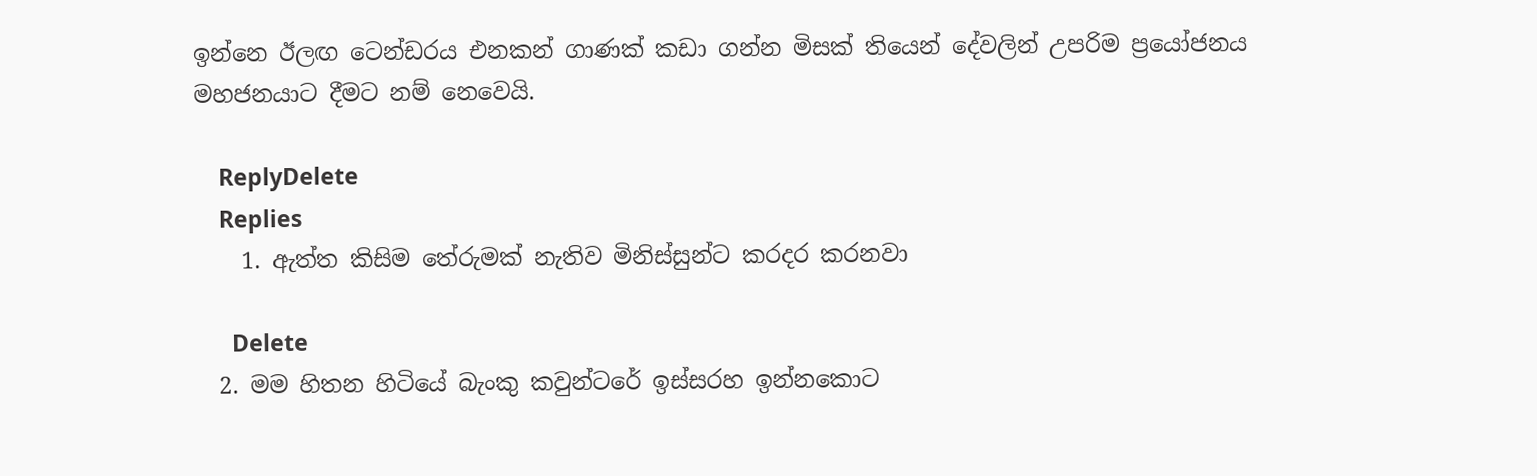ඉන්නෙ ඊලඟ ටෙන්ඩරය එනකන් ගාණක් කඩා ගන්න මිසක් තියෙන් දේවලින් උපරිම ප්‍රයෝජනය මහජනයාට දීමට නම් නෙවෙයි.

    ReplyDelete
    Replies
    1. ඇත්ත කිසිම තේරුමක් නැතිව මිනිස්සුන්ට කරදර කරනවා

      Delete
  2. මම හිතන හිටියේ බැංකු කවුන්ටරේ ඉස්සරහ ඉන්නකොට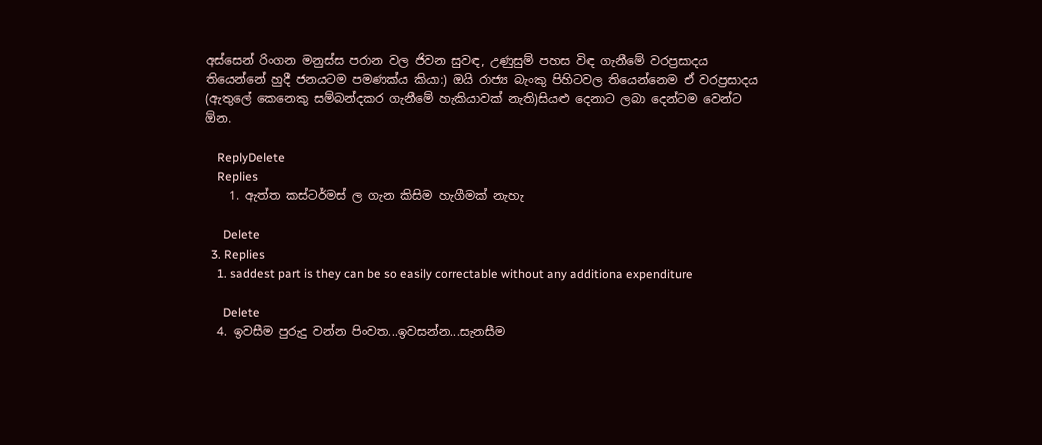අස්සෙන් රිංගන මනුස්ස පරාන වල ජිවන සුවඳ, උණුසුම් පහස විඳ ගැනීමේ වරප්‍රසාදය තියෙන්නේ හුදී ජනයටම පමණක්ය කියා:) ඔයි රාජ්‍ය බැංකු පිහිටවල තියෙන්නෙම ඒ වරප්‍රසාදය (ඇතුලේ කෙනෙකු සම්බන්දකර ගැනීමේ හැකියාවක් නැති)සියළු දෙනාට ලබා දෙන්ටම වෙන්ට ඕන.

    ReplyDelete
    Replies
    1. ඇත්ත කස්ටර්මස් ල ගැන කිසිම හැගීමක් නැහැ

      Delete
  3. Replies
    1. saddest part is they can be so easily correctable without any additiona expenditure

      Delete
  4. ඉවසීම පුරුදු වන්න පිංවත...ඉවසන්න...සැනසීම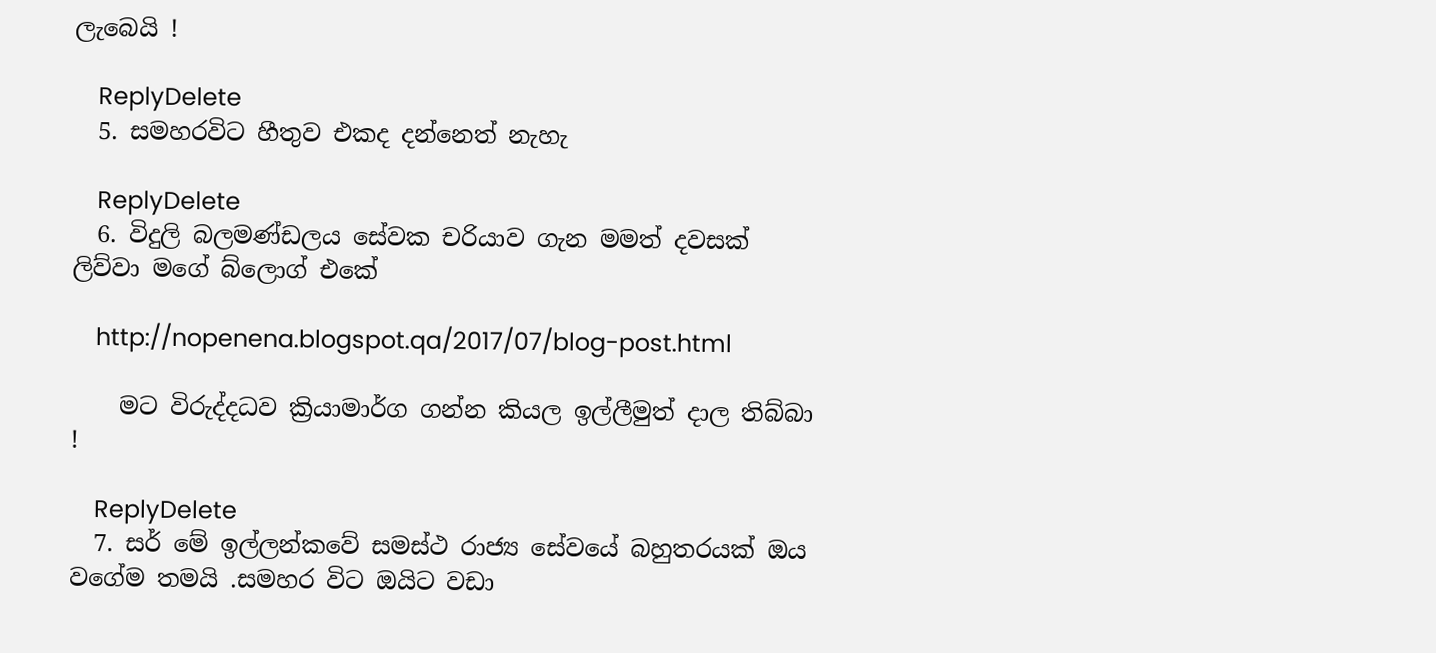ලැබෙයි !

    ReplyDelete
  5. සමහරවිට හීතුව එකද දන්නෙත් නැහැ

    ReplyDelete
  6. විදුලි බලමණ්ඩලය සේවක චරියාව ගැන මමත් දවසක් ලිව්වා මගේ බ්ලොග් එකේ

    http://nopenena.blogspot.qa/2017/07/blog-post.html

    මට විරුද්දධව ක්‍රියාමාර්ග ගන්න කියල ඉල්ලීමුත් දාල තිබ්බා !

    ReplyDelete
  7. සර් මේ ඉල්ලන්කවේ සමස්ථ රාජ්‍ය සේවයේ බහුතරයක් ඔය වගේම තමයි .සමහර විට ඔයිට වඩා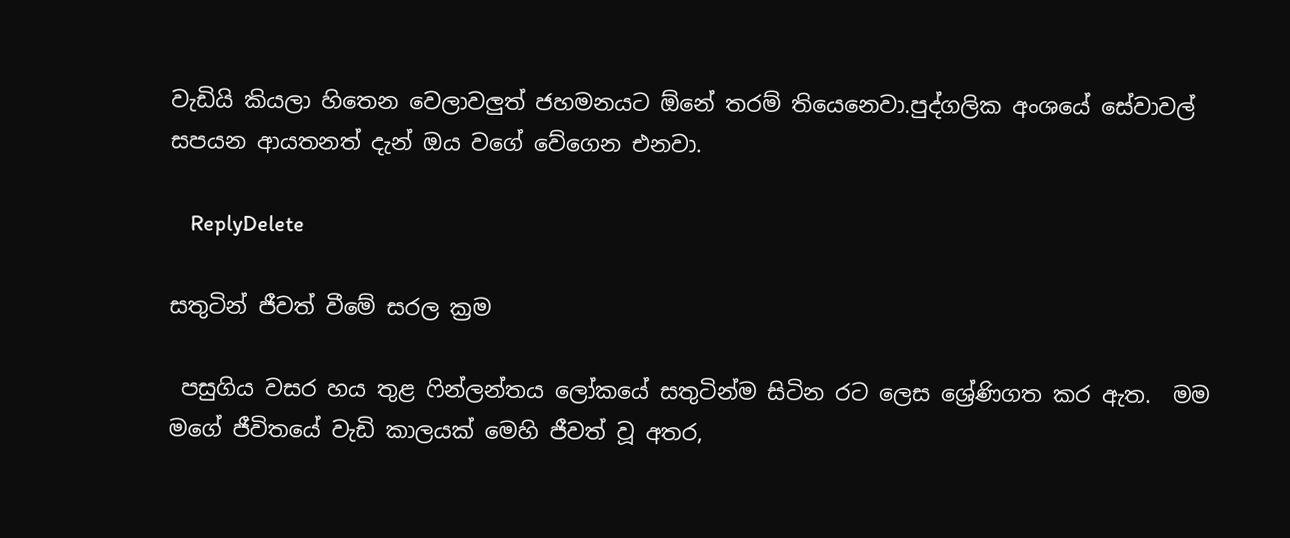වැඩියි කියලා හිතෙන වෙලාවලුත් ජහමනයට ඕනේ තරම් තියෙනෙවා.පුද්ගලික අංශයේ සේවාවල් සපයන ආයතනත් දැන් ඔය වගේ වේගෙන එනවා.

    ReplyDelete

සතුටින් ජීවත් වීමේ සරල ක්‍රම

 පසුගිය වසර හය තුළ ෆින්ලන්තය ලෝකයේ සතුටින්ම සිටින රට ලෙස ශ්‍රේණිගත කර ඇත.  මම මගේ ජීවිතයේ වැඩි කාලයක් මෙහි ජීවත් වූ අතර,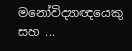මනෝවිද්‍යාඥයෙකු සහ ...